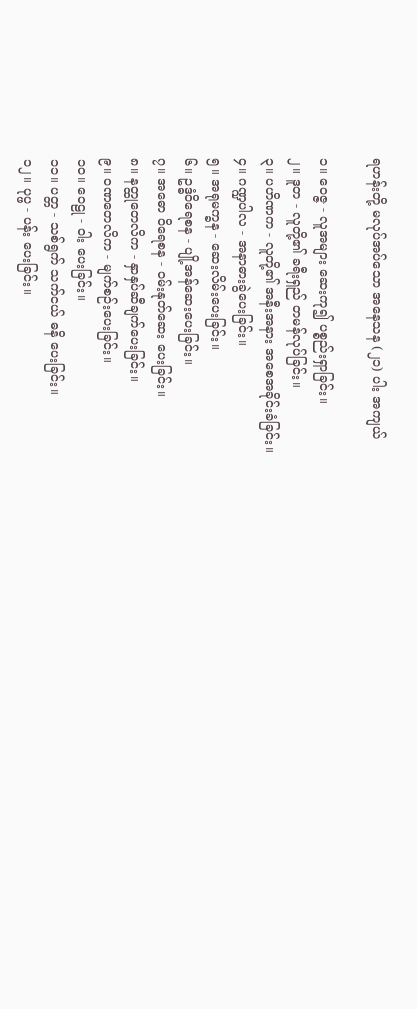ရဟန်းတို့ မလုပ်အပ်သော အနေသန (၂၁) ပါး အကျယ်

၁။ ဝေဇ္ဇ - လူအများ ဆေးကု၍ ပစ္စည်းရှာခြင်း။
၂။ ဒူတ - လူတို့၏ ခရီးရှည် တမန်လုပ်ခြင်း။
၃။ ပဟိဏက - လူတို့၏ အနီးအနား အစေအခိုင်းခံခြင်း။
၄။ ဂဏ္ဍပါလ - အနာဓားခွဲပေးခြင်း။
၅။ အရုမက္ခန - ဆေးလိမ်းပေးခြင်း။
၆။ ဥဒ္ဓံဝိရေစန - ပျို့အန်ဆေးပေးခြင်း။
၇။ အဓော ဝိရေစန - ဝမ်းနုတ်ဆေး ပေးခြင်း။
၈။ နတ္ထုတေလိက - နှာနှပ်ဆီချက်ပေးခြင်း။
၉။ ဝဏတေလိက - မျက်စဉ်းပေးခြင်း။
၁၀။ ဝေဠု - ဝါး ပေးခြင်း။
၁၁။ ပတ္တ - သစ်ရွက် သက်ငယ် ဓနိ ပေးခြင်း။
၁၂။ ပုပ္ဖ - ပန်း ပေးခြင်း။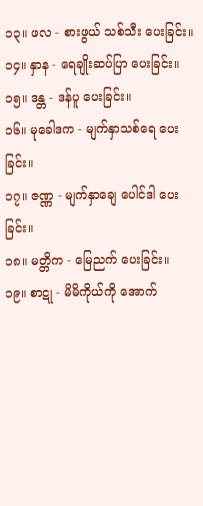၁၃။ ဖလ - စားဖွယ် သစ်သီး ပေးခြင်း။
၁၄။ နှာန - ရေချိုးဆပ်ပြာ ပေးခြင်း။
၁၅။ ဒန္တ - ဒန်ပူ ပေးခြင်း။
၁၆။ မုခေါဒက - မျက်နှာသစ်ရေ ပေးခြင်း။
၁၇။ ဇဏ္ဏ - မျက်နှာချေ ပေါင်ဒါ ပေးခြင်း။
၁၈။ မတ္တိက - မြေညက် ပေးခြင်း။
၁၉။ စာဋု - မိမိကိုယ်ကို အောက်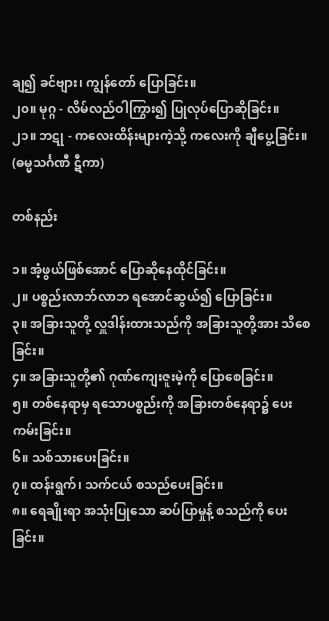ချ၍ ခင်ဗျား၊ ကျွန်တော် ပြောခြင်း။
၂၀။ မုဂ္ဂ - လိမ်လည်ဝါကြွား၍ ပြုလုပ်ပြောဆိုခြင်း။
၂၁။ ဘဋု - ကလေးထိန်းများကဲ့သို့ ကလေးကို ချီပွေ့ခြင်း။
(ဓမ္မသင်္ဂဏီ ဋီကာ)

တစ်နည်း

၁။ အံ့ဖွယ်ဖြစ်အောင် ပြောဆိုနေထိုင်ခြင်း။
၂။ ပစ္စည်းလာဘ်လာဘ ရအောင်ဆွယ်၍ ပြောခြင်း။
၃။ အခြားသူတို့ လှူဒါန်းထားသည်ကို အခြားသူတို့အား သိစေခြင်း။
၄။ အခြားသူတို့၏ ဂုဏ်ကျေးဇူးမဲ့ကို ပြောစေခြင်း။
၅။ တစ်နေရာမှ ရသောပစ္စည်းကို အခြားတစ်နေရာ၌ ပေးကမ်းခြင်း။
၆။ သစ်သားပေးခြင်း။
၇။ ထန်းရွက်၊ သက်ငယ် စသည်ပေးခြင်း။
၈။ ရေချိုးရာ အသုံးပြုသော ဆပ်ပြာမှုန့် စသည်ကို ပေးခြင်း။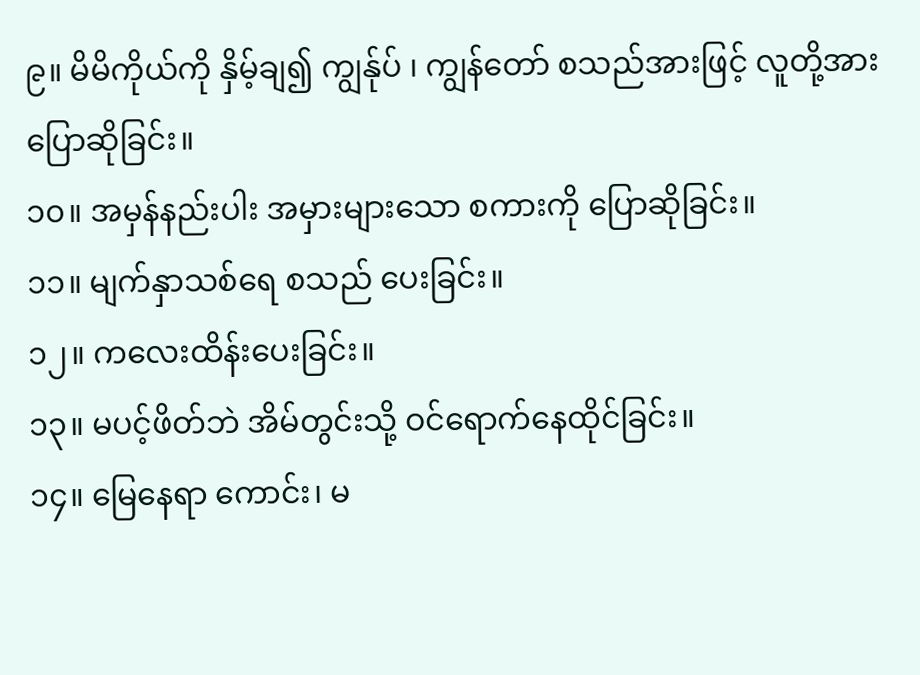၉။ မိမိကိုယ်ကို နှိမ့်ချ၍ ကျွန်ုပ် ၊ ကျွန်တော် စသည်အားဖြင့် လူတို့အားပြောဆိုခြင်း။
၁၀။ အမှန်နည်းပါး အမှားများသော စကားကို ပြောဆိုခြင်း။
၁၁။ မျက်နှာသစ်ရေ စသည် ပေးခြင်း။
၁၂။ ကလေးထိန်းပေးခြင်း။
၁၃။ မပင့်ဖိတ်ဘဲ အိမ်တွင်းသို့ ဝင်ရောက်နေထိုင်ခြင်း။
၁၄။ မြေနေရာ ကောင်း၊ မ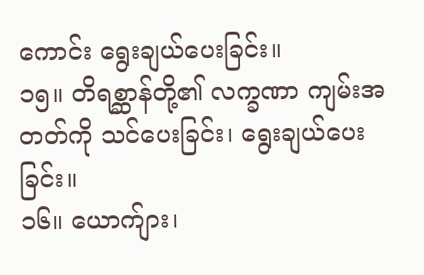ကောင်း ရွေးချယ်ပေးခြင်း။
၁၅။ တိရစ္ဆာန်တို့၏ လက္ခဏာ ကျမ်းအတတ်ကို သင်ပေးခြင်း၊ ရွေးချယ်ပေးခြင်း။
၁၆။ ယောက်ျား၊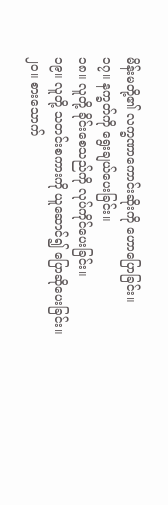မိန်းမတို့၏ လက္ခဏာကောင်းဆိုးကို ဟောပြောခြင်း။
၁၇။ နက္ခတ်ကို ရွေးချယ်ပေးခြင်း။
၁၈။ လူတို့ ခိုင်းစေသည်ကို လုပ်ကိုင်ပေးခြင်း။
၁၉။ လူတို့ သတင်းစကားကို ယူဆောင်၍ ပြောဆိုပေးခြင်း။
၂၀။ စားသောက်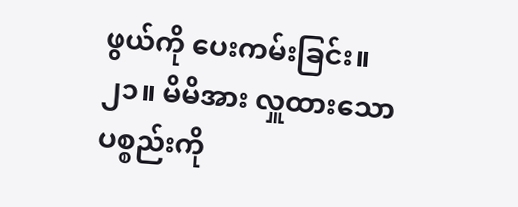ဖွယ်ကို ပေးကမ်းခြင်း။
၂၁။ မိမိအား လှူထားသော ပစ္စည်းကို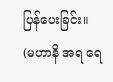ပြန်ပေးခြင်း။
(မဟာနိ အရ ရေ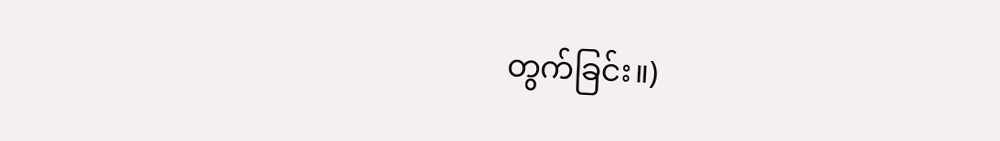တွက်ခြင်း။)